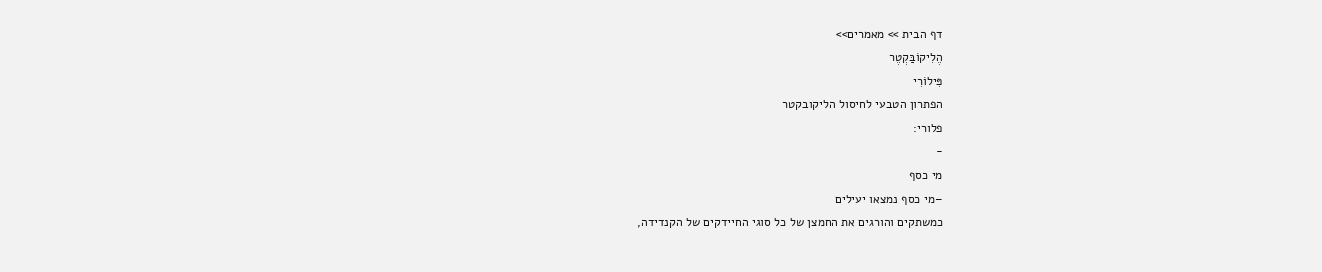דף הבית >> מאמרים>>
הֶלִיקוֹבַּקְטֶר
פִּילוֹרִי
הפתרון הטבעי לחיסול הליקובקטר
פלורי:
-
מי כסף
–מי כסף נמצאו יעילים
כמשתקים והורגים את החמצן של כל סוגי החיידקים של הקנדידה,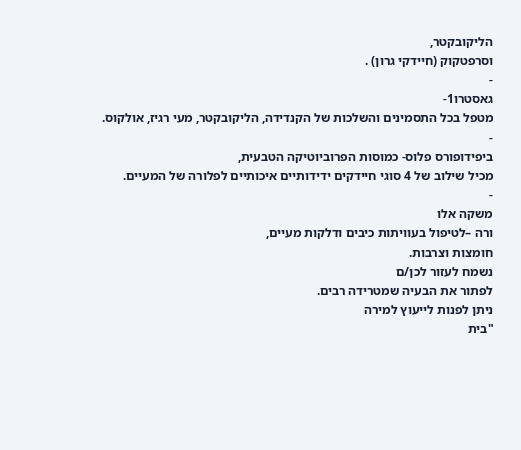הליקובקטר,
וסרפטקוק (חיידקי גרון) .
-
גאסטרו1-
מטפל בכל התסמינים והשלכות של הקנדידה, הליקובקטר, מעי רגיז, אולקוס.
-
ביפידופורס פלוס- כמוסות הפרוביוטיקה הטבעית,
מכיל שילוב של 4 סוגי חיידקים ידידותיים איכותיים לפלורה של המעיים.
-
משקה אלו
ורה –לטיפול בעוויתות כיבים ודלקות מעיים,
חומצות וצרבות.
נשמח לעזור לכן/ם
לפתור את הבעיה שמטרידה רבים.
ניתן לפנות לייעוץ למירה
"בית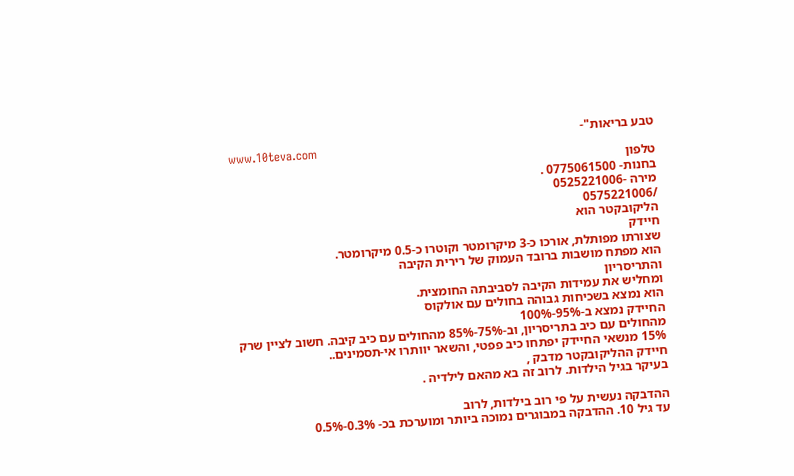טבע בריאות"-
www.10teva.com
טלפון
בחנות- 0775061500 .
מירה -0525221006
/0575221006
הליקובקטר הוא
חיידק
שצורתו מפותלת, אורכו כ-3 מיקרומטר וקוטרו כ-0.5 מיקרומטר.
הוא מפתח מושבות ברובד העמוק של רירית הקיבה
והתריסריון
ומחליש את עמידות הקיבה לסביבתה החומצית.
הוא נמצא בשכיחות גבוהה בחולים עם אולקוס
החיידק נמצא ב-95%-100%
מהחולים עם כיב בתריסריון, וב-75%-85% מהחולים עם כיב קיבה. חשוב לציין שרק
15% מנשאי החיידק יפתחו כיב פפטי, והשאר יוותרו אי-תסמינים..
חיידק ההליקובקטר מדבק ,
בעיקר בגיל הילדות. לרוב זה בא מהאם לילדיה .

ההדבקה נעשית על פי רוב בילדות, לרוב
עד גיל 10. ההדבקה במבוגרים נמוכה ביותר ומוערכת בכ- 0.3%-0.5%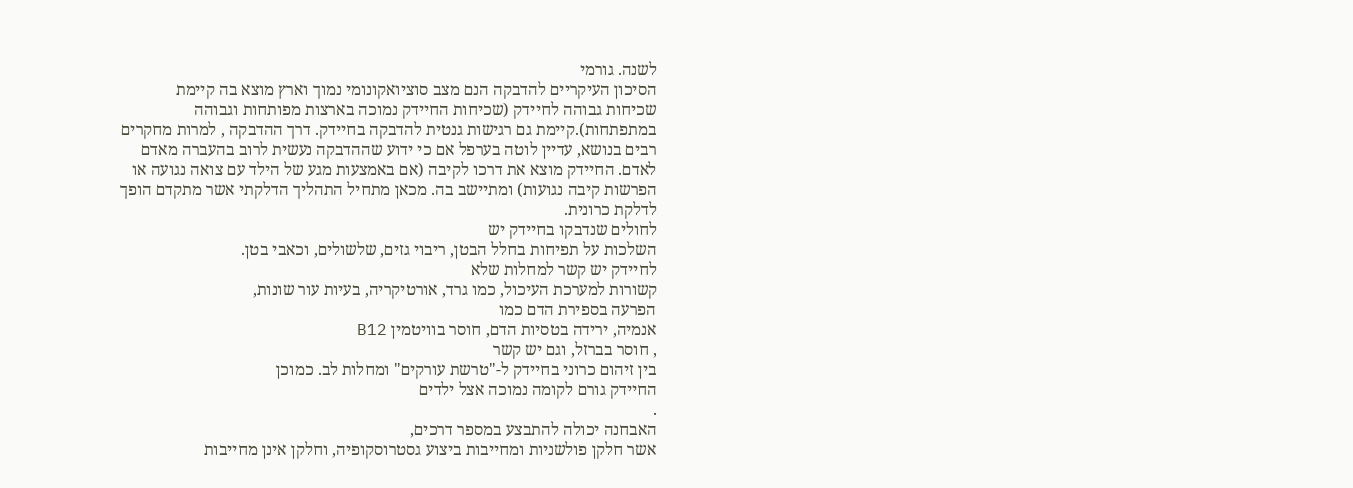לשנה. גורמי
הסיכון העיקריים להדבקה הנם מצב סוציואקונומי נמוך וארץ מוצא בה קיימת
שכיחות גבוהה לחיידק (שכיחות החיידק נמוכה בארצות מפותחות וגבוהה
במתפתחות).קיימת גם רגישות גנטית להדבקה בחיידק. דרך ההדבקה , למרות מחקרים
רבים בנושא, עדיין לוטה בערפל אם כי ידוע שההדבקה נעשית לרוב בהעברה מאדם
לאדם. החיידק מוצא את דרכו לקיבה (אם באמצעות מגע של הילד עם צואה נגועה או
הפרשות קיבה נגועות) ומתיישב בה. מכאן מתחיל התהליך הדלקתי אשר מתקדם הופך
לדלקת כרונית.
לחולים שנדבקו בחיידק יש
השלכות על תפיחות בחלל הבטן, ריבוי גזים, שלשולים, וכאבי בטן.
לחיידק יש קשר למחלות שלא
קשורות למערכת העיכול, כמו גרד, אורטיקריה, בעיות עור שונות,
הפרעה בספירת הדם כמו
אנמיה, ירידה בטסיות הדם, חוסר בוויטמין B12
, חוסר בברזל, וגם יש קשר
בין זיהום כרוני בחיידק ל-"טרשת עורקים" ומחלות לב. כמוכן
החיידק גורם לקומה נמוכה אצל ילדים
.
האבחנה יכולה להתבצע במספר דרכים,
אשר חלקן פולשניות ומחייבות ביצוע גסטרוסקופיה, וחלקן אינן מחייבות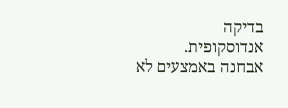בדיקה
אנדוסקופית.
אבחנה באמצעים לא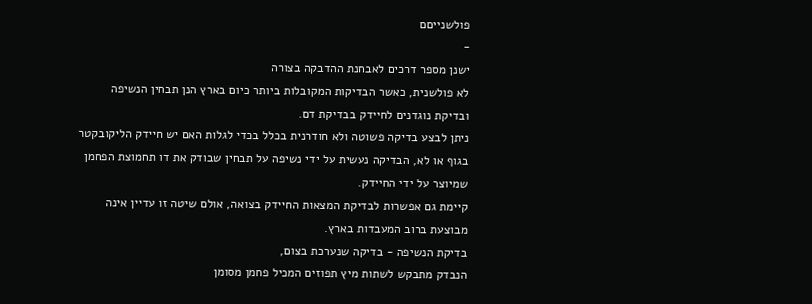פולשנייםם
-
ישנן מספר דרכים לאבחנת ההדבקה בצורה
לא פולשנית, כאשר הבדיקות המקובלות ביותר כיום בארץ הנן תבחין הנשיפה
ובדיקת נוגדנים לחיידק בבדיקת דם.
ניתן לבצע בדיקה פשוטה ולא חודרנית בכלל בכדי לגלות האם יש חיידק הליקובקטר
בגוף או לא, הבדיקה נעשית על ידי נשיפה על תבחין שבודק את דו תחמוצת הפחמן
שמיוצר על ידי החיידק.
קיימת גם אפשרות לבדיקת המצאות החיידק בצואה, אולם שיטה זו עדיין אינה
מבוצעת ברוב המעבדות בארץ.
בדיקת הנשיפה - בדיקה שנערכת בצום,
הנבדק מתבקש לשתות מיץ תפוזים המכיל פחמן מסומן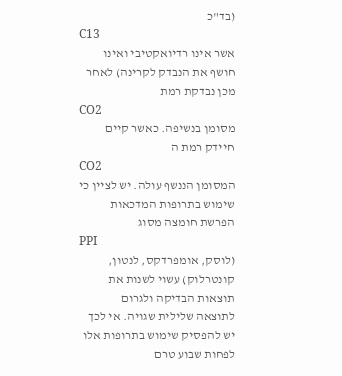(בד"כ
C13
אשר אינו רדיואקטיבי ואינו חושף את הנבדק לקרינה) לאחר מכן נבדקת רמת
CO2
מסומן בנשיפה. כאשר קיים חיידק רמת ה
CO2
המסומן הננשף עולה. יש לציין כי שימוש בתרופות המדכאות הפרשת חומצה מסוג
PPI
(לוסק, אומפרדקס, לנטון, קונטרלוק) עשוי לשנות את תוצאות הבדיקה ולגרום
לתוצאה שלילית שגויה. אי לכך יש להפסיק שימוש בתרופות אלו לפחות שבוע טרם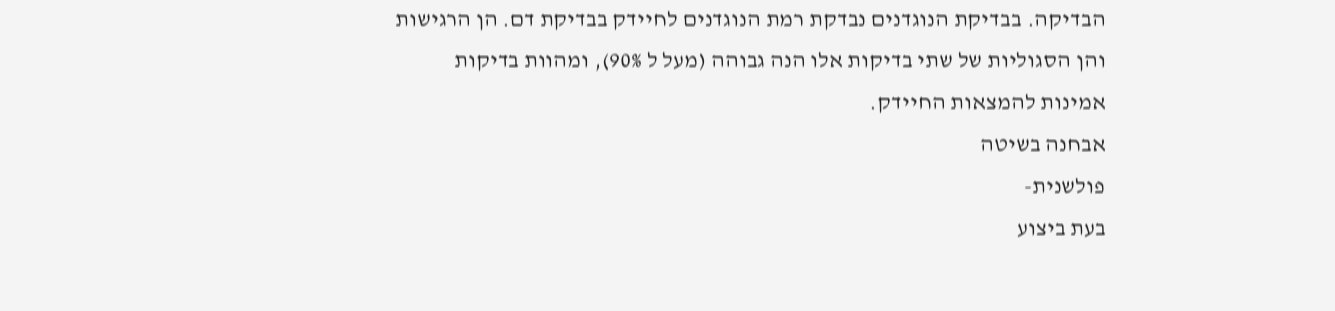הבדיקה. בבדיקת הנוגדנים נבדקת רמת הנוגדנים לחיידק בבדיקת דם. הן הרגישות
והן הסגוליות של שתי בדיקות אלו הנה גבוהה (מעל ל 90%), ומהוות בדיקות
אמינות להמצאות החיידק.
אבחנה בשיטה
פולשנית-
בעת ביצוע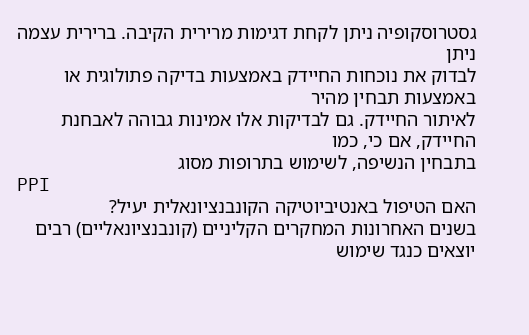גסטרוסקופיה ניתן לקחת דגימות מרירית הקיבה. ברירית עצמה ניתן
לבדוק את נוכחות החיידק באמצעות בדיקה פתולוגית או באמצעות תבחין מהיר
לאיתור החיידק. גם לבדיקות אלו אמינות גבוהה לאבחנת החיידק, אם כי, כמו
בתבחין הנשיפה, לשימוש בתרופות מסוג
PPI
האם הטיפול באנטיביוטיקה הקונבנציונאלית יעיל?
בשנים האחרונות המחקרים הקליניים (קונבנציונאליים) רבים יוצאים כנגד שימוש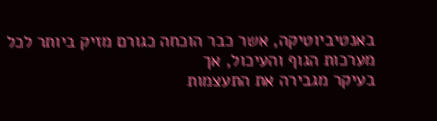באנטיביוטיקה, אשר כבר הוכחה כגורם מזיק ביותר לכל מערכות הגוף והעיכול, אך
בעיקר מגבירה את התעצמות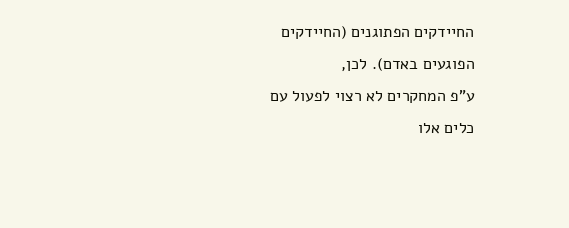החיידקים הפתוגנים (החיידקים הפוגעים באדם). לכן,
ע"פ המחקרים לא רצוי לפעול עם כלים אלו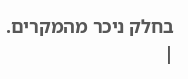בחלק ניכר מהמקרים.
|